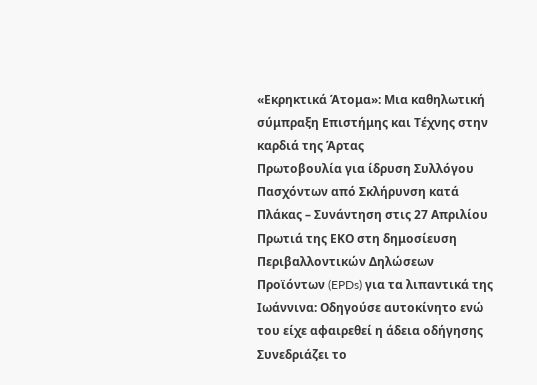«Εκρηκτικά Άτομα»: Μια καθηλωτική σύμπραξη Επιστήμης και Τέχνης στην καρδιά της Άρτας
Πρωτοβουλία για ίδρυση Συλλόγου Πασχόντων από Σκλήρυνση κατά Πλάκας – Συνάντηση στις 27 Απριλίου
Πρωτιά της ΕΚΟ στη δημοσίευση Περιβαλλοντικών Δηλώσεων Προϊόντων (EPDs) για τα λιπαντικά της
Ιωάννινα: Οδηγούσε αυτοκίνητο ενώ του είχε αφαιρεθεί η άδεια οδήγησης
Συνεδριάζει το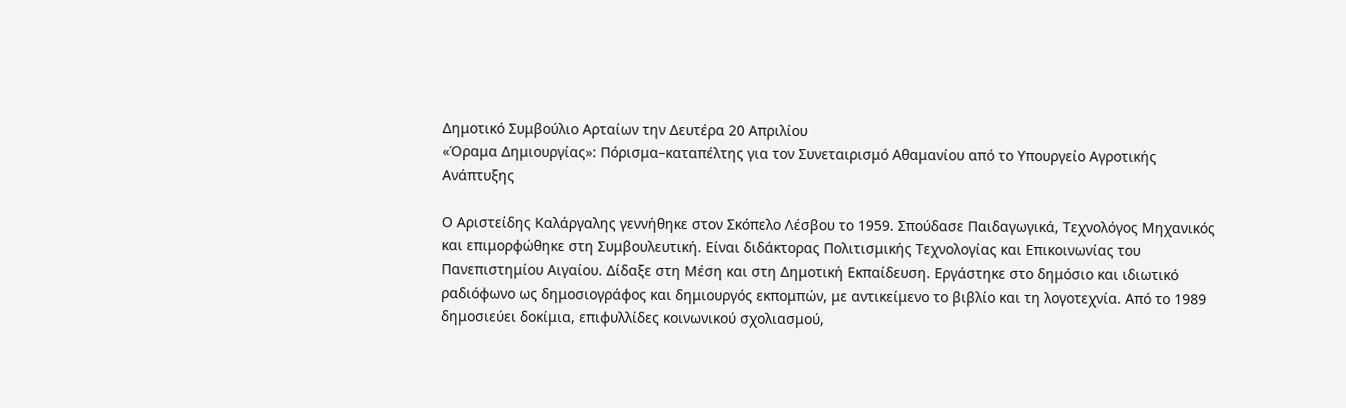Δημοτικό Συμβούλιο Αρταίων την Δευτέρα 20 Απριλίου
«Όραμα Δημιουργίας»: Πόρισμα–καταπέλτης για τον Συνεταιρισμό Αθαμανίου από το Υπουργείο Αγροτικής Ανάπτυξης

Ο Αριστείδης Καλάργαλης γεννήθηκε στον Σκόπελο Λέσβου το 1959. Σπούδασε Παιδαγωγικά, Τεχνολόγος Μηχανικός και επιμορφώθηκε στη Συμβουλευτική. Είναι διδάκτορας Πολιτισμικής Τεχνολογίας και Επικοινωνίας του Πανεπιστημίου Αιγαίου. Δίδαξε στη Μέση και στη Δημοτική Εκπαίδευση. Εργάστηκε στο δημόσιο και ιδιωτικό ραδιόφωνο ως δημοσιογράφος και δημιουργός εκπομπών, με αντικείμενο το βιβλίο και τη λογοτεχνία. Από το 1989 δημοσιεύει δοκίμια, επιφυλλίδες κοινωνικού σχολιασμού,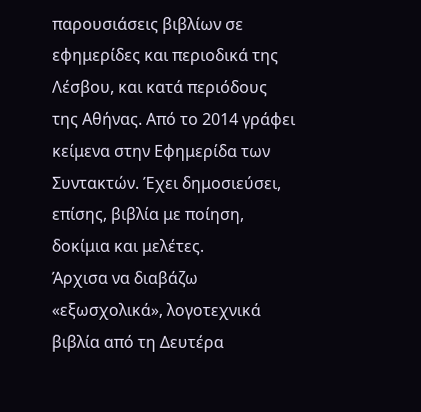παρουσιάσεις βιβλίων σε εφημερίδες και περιοδικά της Λέσβου, και κατά περιόδους της Αθήνας. Από το 2014 γράφει κείμενα στην Εφημερίδα των Συντακτών. Έχει δημοσιεύσει, επίσης, βιβλία με ποίηση, δοκίμια και μελέτες.
Άρχισα να διαβάζω «εξωσχολικά», λογοτεχνικά βιβλία από τη Δευτέρα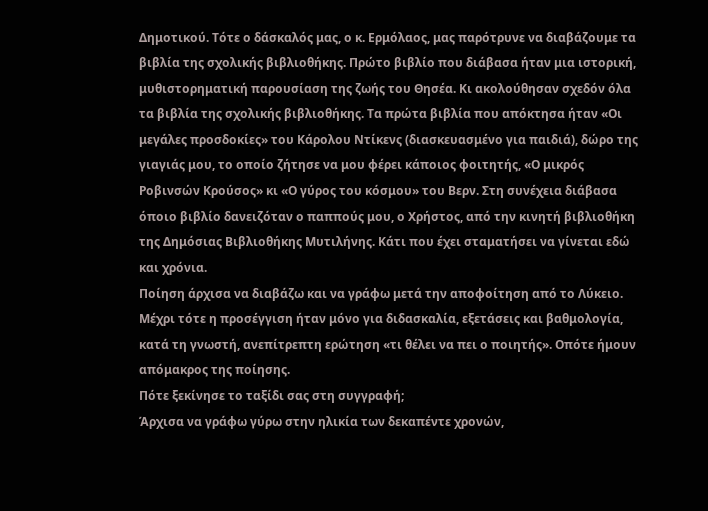Δημοτικού. Τότε ο δάσκαλός μας, ο κ. Ερμόλαος, μας παρότρυνε να διαβάζουμε τα βιβλία της σχολικής βιβλιοθήκης. Πρώτο βιβλίο που διάβασα ήταν μια ιστορική, μυθιστορηματική παρουσίαση της ζωής του Θησέα. Κι ακολούθησαν σχεδόν όλα τα βιβλία της σχολικής βιβλιοθήκης. Τα πρώτα βιβλία που απόκτησα ήταν «Οι μεγάλες προσδοκίες» του Κάρολου Ντίκενς (διασκευασμένο για παιδιά), δώρο της γιαγιάς μου, το οποίο ζήτησε να μου φέρει κάποιος φοιτητής, «Ο μικρός Ροβινσών Κρούσος» κι «Ο γύρος του κόσμου» του Βερν. Στη συνέχεια διάβασα όποιο βιβλίο δανειζόταν ο παππούς μου, ο Χρήστος, από την κινητή βιβλιοθήκη της Δημόσιας Βιβλιοθήκης Μυτιλήνης. Κάτι που έχει σταματήσει να γίνεται εδώ και χρόνια.
Ποίηση άρχισα να διαβάζω και να γράφω μετά την αποφοίτηση από το Λύκειο. Μέχρι τότε η προσέγγιση ήταν μόνο για διδασκαλία, εξετάσεις και βαθμολογία, κατά τη γνωστή, ανεπίτρεπτη ερώτηση «τι θέλει να πει ο ποιητής». Οπότε ήμουν απόμακρος της ποίησης.
Πότε ξεκίνησε το ταξίδι σας στη συγγραφή;
Άρχισα να γράφω γύρω στην ηλικία των δεκαπέντε χρονών,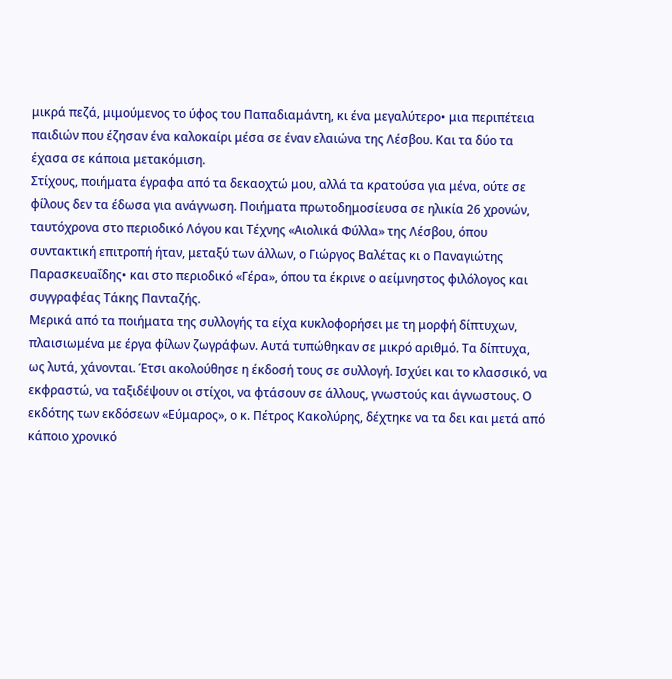μικρά πεζά, μιμούμενος το ύφος του Παπαδιαμάντη, κι ένα μεγαλύτερο• μια περιπέτεια παιδιών που έζησαν ένα καλοκαίρι μέσα σε έναν ελαιώνα της Λέσβου. Και τα δύο τα έχασα σε κάποια μετακόμιση.
Στίχους, ποιήματα έγραφα από τα δεκαοχτώ μου, αλλά τα κρατούσα για μένα, ούτε σε φίλους δεν τα έδωσα για ανάγνωση. Ποιήματα πρωτοδημοσίευσα σε ηλικία 26 χρονών, ταυτόχρονα στο περιοδικό Λόγου και Τέχνης «Αιολικά Φύλλα» της Λέσβου, όπου συντακτική επιτροπή ήταν, μεταξύ των άλλων, ο Γιώργος Βαλέτας κι ο Παναγιώτης Παρασκευαΐδης• και στο περιοδικό «Γέρα», όπου τα έκρινε ο αείμνηστος φιλόλογος και συγγραφέας Τάκης Πανταζής.
Μερικά από τα ποιήματα της συλλογής τα είχα κυκλοφορήσει με τη μορφή δίπτυχων, πλαισιωμένα με έργα φίλων ζωγράφων. Αυτά τυπώθηκαν σε μικρό αριθμό. Τα δίπτυχα, ως λυτά, χάνονται. Έτσι ακολούθησε η έκδοσή τους σε συλλογή. Ισχύει και το κλασσικό, να εκφραστώ, να ταξιδέψουν οι στίχοι, να φτάσουν σε άλλους, γνωστούς και άγνωστους. Ο εκδότης των εκδόσεων «Εύμαρος», ο κ. Πέτρος Κακολύρης, δέχτηκε να τα δει και μετά από κάποιο χρονικό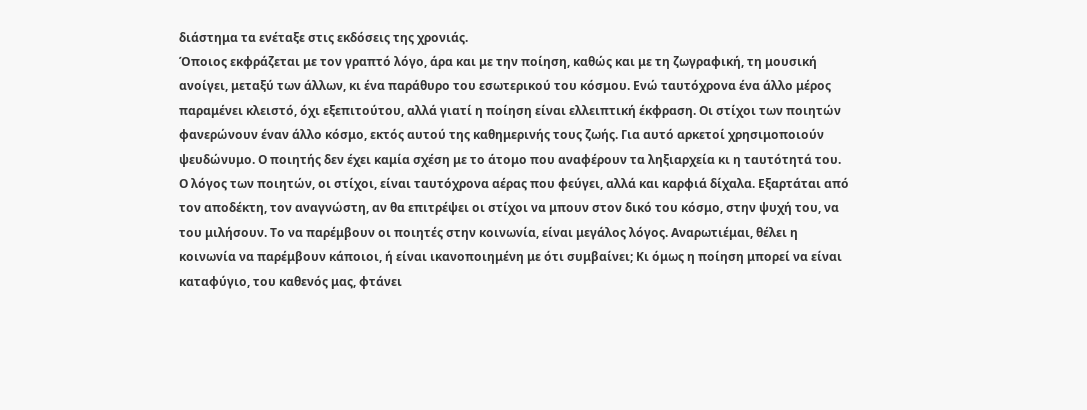διάστημα τα ενέταξε στις εκδόσεις της χρονιάς.
Όποιος εκφράζεται με τον γραπτό λόγο, άρα και με την ποίηση, καθώς και με τη ζωγραφική, τη μουσική ανοίγει, μεταξύ των άλλων, κι ένα παράθυρο του εσωτερικού του κόσμου. Ενώ ταυτόχρονα ένα άλλο μέρος παραμένει κλειστό, όχι εξεπιτούτου, αλλά γιατί η ποίηση είναι ελλειπτική έκφραση. Οι στίχοι των ποιητών φανερώνουν έναν άλλο κόσμο, εκτός αυτού της καθημερινής τους ζωής. Για αυτό αρκετοί χρησιμοποιούν ψευδώνυμο. Ο ποιητής δεν έχει καμία σχέση με το άτομο που αναφέρουν τα ληξιαρχεία κι η ταυτότητά του.
Ο λόγος των ποιητών, οι στίχοι, είναι ταυτόχρονα αέρας που φεύγει, αλλά και καρφιά δίχαλα. Εξαρτάται από τον αποδέκτη, τον αναγνώστη, αν θα επιτρέψει οι στίχοι να μπουν στον δικό του κόσμο, στην ψυχή του, να του μιλήσουν. Το να παρέμβουν οι ποιητές στην κοινωνία, είναι μεγάλος λόγος. Αναρωτιέμαι, θέλει η κοινωνία να παρέμβουν κάποιοι, ή είναι ικανοποιημένη με ότι συμβαίνει; Κι όμως η ποίηση μπορεί να είναι καταφύγιο, του καθενός μας, φτάνει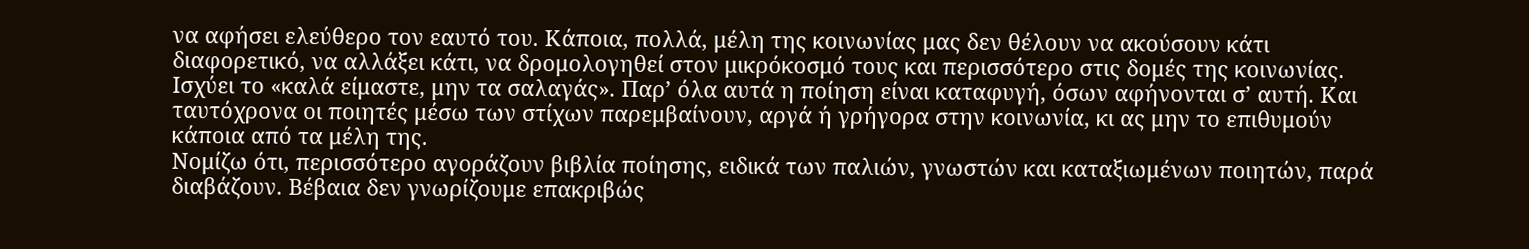να αφήσει ελεύθερο τον εαυτό του. Κάποια, πολλά, μέλη της κοινωνίας μας δεν θέλουν να ακούσουν κάτι διαφορετικό, να αλλάξει κάτι, να δρομολογηθεί στον μικρόκοσμό τους και περισσότερο στις δομές της κοινωνίας. Ισχύει το «καλά είμαστε, μην τα σαλαγάς». Παρ’ όλα αυτά η ποίηση είναι καταφυγή, όσων αφήνονται σ’ αυτή. Και ταυτόχρονα οι ποιητές μέσω των στίχων παρεμβαίνουν, αργά ή γρήγορα στην κοινωνία, κι ας μην το επιθυμούν κάποια από τα μέλη της.
Νομίζω ότι, περισσότερο αγοράζουν βιβλία ποίησης, ειδικά των παλιών, γνωστών και καταξιωμένων ποιητών, παρά διαβάζουν. Βέβαια δεν γνωρίζουμε επακριβώς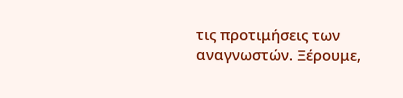τις προτιμήσεις των αναγνωστών. Ξέρουμε,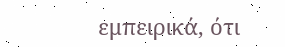εμπειρικά, ότι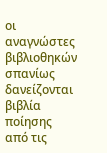οι αναγνώστες βιβλιοθηκών σπανίως δανείζονται βιβλία ποίησης από τις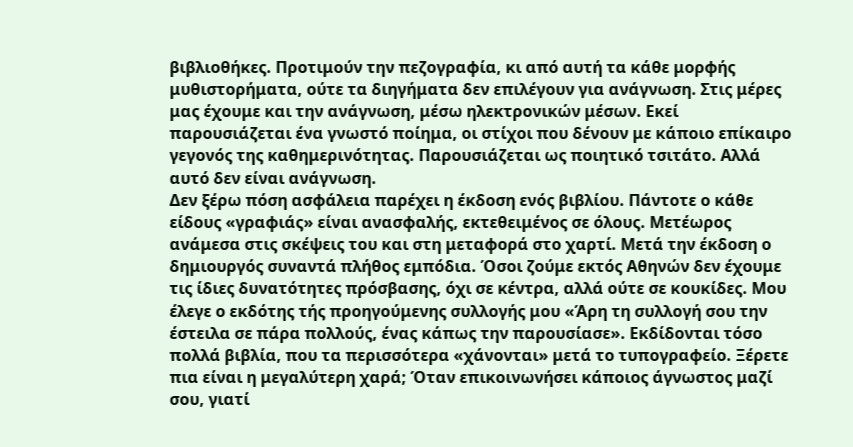βιβλιοθήκες. Προτιμούν την πεζογραφία, κι από αυτή τα κάθε μορφής μυθιστορήματα, ούτε τα διηγήματα δεν επιλέγουν για ανάγνωση. Στις μέρες μας έχουμε και την ανάγνωση, μέσω ηλεκτρονικών μέσων. Εκεί παρουσιάζεται ένα γνωστό ποίημα, οι στίχοι που δένουν με κάποιο επίκαιρο γεγονός της καθημερινότητας. Παρουσιάζεται ως ποιητικό τσιτάτο. Αλλά αυτό δεν είναι ανάγνωση.
Δεν ξέρω πόση ασφάλεια παρέχει η έκδοση ενός βιβλίου. Πάντοτε ο κάθε είδους «γραφιάς» είναι ανασφαλής, εκτεθειμένος σε όλους. Μετέωρος ανάμεσα στις σκέψεις του και στη μεταφορά στο χαρτί. Μετά την έκδοση ο δημιουργός συναντά πλήθος εμπόδια. Όσοι ζούμε εκτός Αθηνών δεν έχουμε τις ίδιες δυνατότητες πρόσβασης, όχι σε κέντρα, αλλά ούτε σε κουκίδες. Μου έλεγε ο εκδότης τής προηγούμενης συλλογής μου «Άρη τη συλλογή σου την έστειλα σε πάρα πολλούς, ένας κάπως την παρουσίασε». Εκδίδονται τόσο πολλά βιβλία, που τα περισσότερα «χάνονται» μετά το τυπογραφείο. Ξέρετε πια είναι η μεγαλύτερη χαρά; Όταν επικοινωνήσει κάποιος άγνωστος μαζί σου, γιατί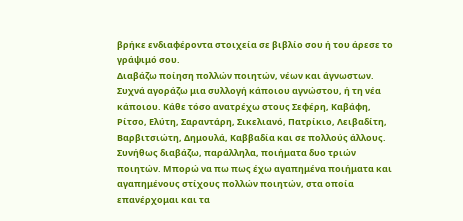βρήκε ενδιαφέροντα στοιχεία σε βιβλίο σου ή του άρεσε το γράψιμό σου.
Διαβάζω ποίηση πολλών ποιητών, νέων και άγνωστων. Συχνά αγοράζω μια συλλογή κάποιου αγνώστου, ή τη νέα κάποιου. Κάθε τόσο ανατρέχω στους Σεφέρη, Καβάφη, Ρίτσο, Ελύτη, Σαραντάρη, Σικελιανό, Πατρίκιο, Λειβαδίτη, Βαρβιτσιώτη, Δημουλά, Καββαδία και σε πολλούς άλλους. Συνήθως διαβάζω, παράλληλα, ποιήματα δυο τριών ποιητών. Μπορώ να πω πως έχω αγαπημένα ποιήματα και αγαπημένους στίχους πολλών ποιητών, στα οποία επανέρχομαι και τα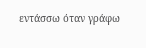εντάσσω όταν γράφω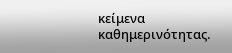κείμενα καθημερινότητας.